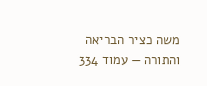משה כציר הבריאה והתורה — עמוד 334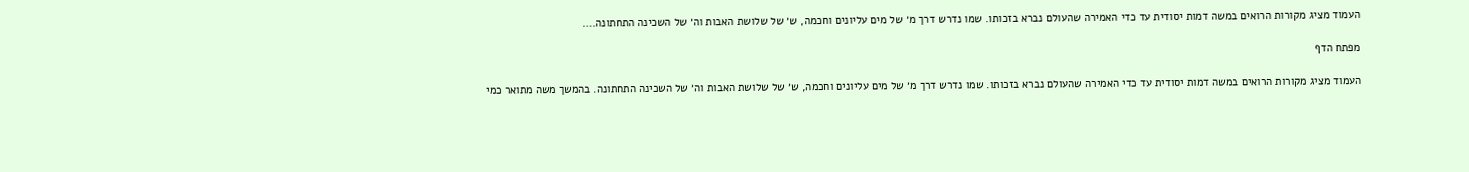העמוד מציג מקורות הרואים במשה דמות יסודית עד כדי האמירה שהעולם נברא בזכותו. שמו נדרש דרך מ׳ של מים עליונים וחכמה, ש׳ של שלושת האבות וה׳ של השכינה התחתונה.…

מפתח הדף

העמוד מציג מקורות הרואים במשה דמות יסודית עד כדי האמירה שהעולם נברא בזכותו. שמו נדרש דרך מ׳ של מים עליונים וחכמה, ש׳ של שלושת האבות וה׳ של השכינה התחתונה. בהמשך משה מתואר כמי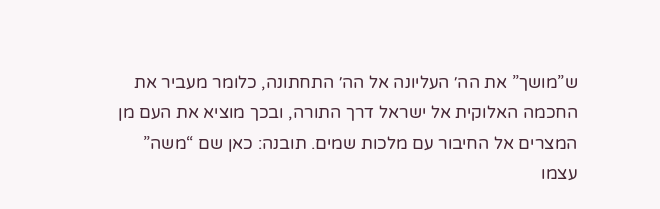ש”מושך” את הה׳ העליונה אל הה׳ התחתונה, כלומר מעביר את החכמה האלוקית אל ישראל דרך התורה, ובכך מוציא את העם מן המצרים אל החיבור עם מלכות שמים. תובנה: כאן שם “משה” עצמו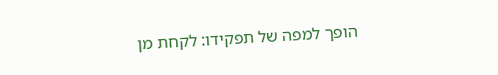הופך למפה של תפקידו: לקחת מן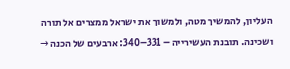העליון, להמשיך מטה, ולמשוך את ישראל ממצרים אל תורה ושכינה. תובנת העשירייה – 331–340: ארבעים של הכנה →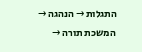התגלות → הנהגה → המשכת תורה →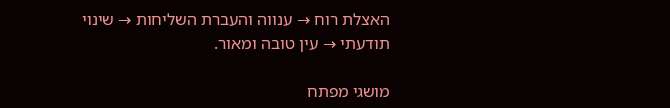האצלת רוח → ענווה והעברת השליחות → שינוי תודעתי → עין טובה ומאור.

מושגי מפתח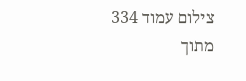צילום עמוד 334 מתוך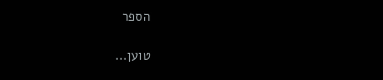הספר

טוען...